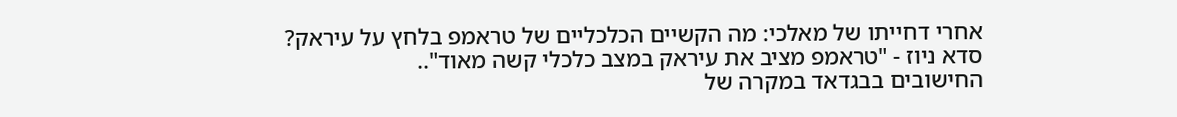אחרי דחייתו של מאלכי: מה הקשיים הכלכליים של טראמפ בלחץ על עיראק?
סדא ניוז - "טראמפ מציב את עיראק במצב כלכלי קשה מאוד"..
החישובים בבגדאד במקרה של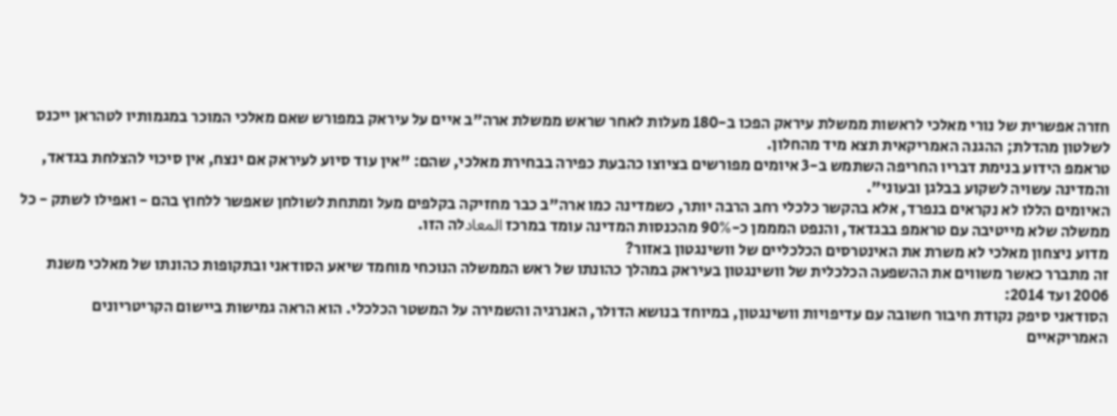חזרה אפשרית של נורי מאלכי לראשות ממשלת עיראק הפכו ב-180 מעלות לאחר שראש ממשלת ארה"ב איים על עיראק במפורש שאם מאלכי המוכר במגמותיו לטהראן ייכנס לשלטון מהדלת; ההגנה האמריקאית תצא מיד מהחלון.
טראמפ הידוע בנימת דבריו החריפה השתמש ב-3 איומים מפורשים בציוצו כהבעת כפירה בבחירת מאלכי, שהם: "אין עוד סיוע לעיראק אם ינצח, אין סיכוי להצלחת בגדאד, והמדינה עשויה לשקוע בבלגן ובעוני".
האיומים הללו לא נקראים בנפרד, אלא בהקשר כלכלי רחב הרבה יותר, כשמדינה כמו ארה"ב כבר מחזיקה בקלפים מעל ומתחת לשולחן שאפשר ללחוץ בהם - ואפילו לשתק - כל ממשלה שלא מייטיבה עם טראמפ בבגדאד, והנפט המממן כ-90% מהכנסות המדינה עומד במרכז المعادלה הזו.
מדוע ניצחון מאלכי לא משרת את האינטרסים הכלכליים של וושינגטון באזור?
זה מתברר כאשר משווים את ההשפעה הכלכלית של וושינגטון בעיראק במהלך כהונתו של ראש הממשלה הנוכחי מוחמד שיאע הסודאני ובתקופות כהונתו של מאלכי משנת 2006 ועד 2014:
הסודאני סיפק נקודת חיבור חשובה עם עדיפויות וושינגטון, במיוחד בנושא הדולר, האנרגיה והשמירה על המשטר הכלכלי. הוא הראה גמישות ביישום הקריטריונים האמריקאיים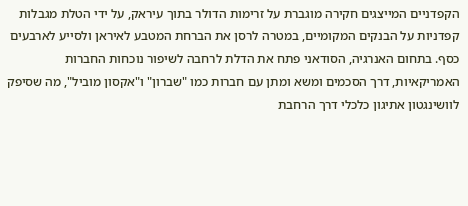הקפדניים המייצגים חקירה מוגברת על זרימות הדולר בתוך עיראק, על ידי הטלת מגבלות קפדניות על הבנקים המקומיים, במטרה לרסן את הברחת המטבע לאיראן ולסייע לארבעים כסף. בתחום האנרגיה, הסודאני פתח את הדלת לרחבה לשיפור נוכחות החברות האמריקאיות, דרך הסכמים ומשא ומתן עם חברות כמו "שברון" ו"אקסון מוביל", מה שסיפק לוושינגטון אתיגון כלכלי דרך הרחבת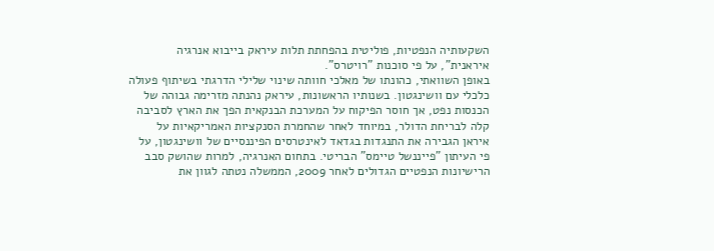השקעותיה הנפטיות, פוליטית בהפחתת תלות עיראק בייבוא אנרגיה איראנית", על פי סוכנות "רויטרס".
באופן השוואתי, כהונתו של מאלכי חוותה שינוי שלילי הדרגתי בשיתוף פעולה כלכלי עם וושינגטון. בשנותיו הראשונות, עיראק נהנתה מזרימה גבוהה של הכנסות נפט, אך חוסר הפיקוח על המערכת הבנקאית הפך את הארץ לסביבה קלה לבריחת הדולר, במיוחד לאחר שהחמרת הסנקציות האמריקאיות על איראן הגבירה את התנגדות בגדאד לאינטרסים הפיננסיים של וושינגטון, על פי העיתון "פייננשל טיימס" הבריטי. בתחום האנרגיה, למרות שהושק סבב הרישיונות הנפטיים הגדולים לאחר 2009, הממשלה נטתה לגוון את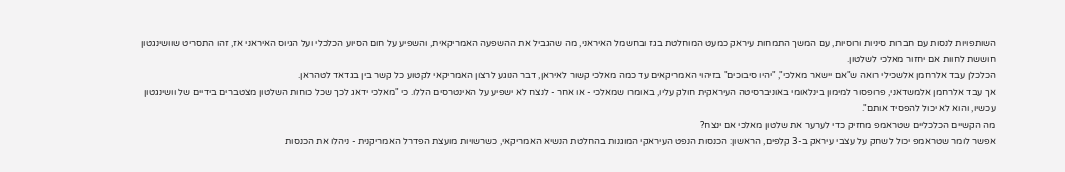השותפויות לנסות עם חברות סיניות ורוסיות, עם המשך התמחות עיראק כמעט המוחלטת בגז ובחשמל האיראני, מה שהגביל את ההשפעה האמריקאית, והשפיע על חום הסיוע הכלכלי ועל הגיוס האיראני אז, זהו התסריט שוושינגטון חוששת לחוות אם יחזור מאלכי לשלטון.
הכלכלן עבד אלרחמן אלשכילי רואה ש"אם יישאר מאלכי", "יהיו סיבוכים" בזיהוי האמריקאים עד כמה מאלכי קשור לאיראן, דבר הנוגע לרצון האמריקאי לקטוע כל קשר בין בגדאד לטהראן.
אך עבד אלרחמן אלמשדאני, פרופסור למימון בינלאומי באוניברסיטה העיראקית חולק עליו, באומרו שמאלכי - או אחר - לנצח לא ישפיע על האינטרסים הללו. כי "מאלכי ידאג לכך שכל כוחות השלטון מצטברים בידיים של וושינגטון עכשיו, והוא לא יכול להפסיד אותם".
מה הקשיים הכלכליים שטראמפ מחזיק כדי לערער את שלטון מאלכי אם ינצח?
אפשר לומר שטראמפ יכול לשחק על עצבי עיראק ב-3 קלפים, הראשון: הכנסות הנפט העיראקי המוגנות בהחלטת הנשיא האמריקאי, כשרשויות מועצת הפדרל האמריקנית - ניהלו את הכנסות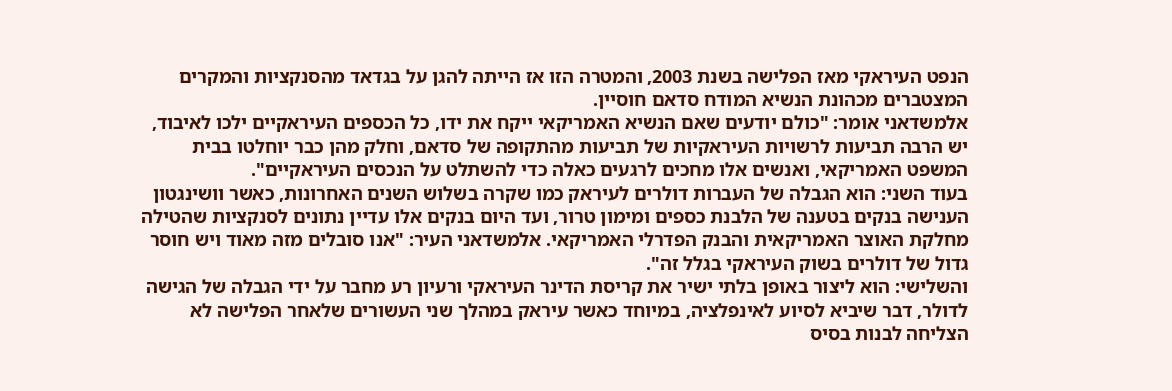הנפט העיראקי מאז הפלישה בשנת 2003, והמטרה הזו אז הייתה להגן על בגדאד מהסנקציות והמקרים המצטברים מכהונת הנשיא המודח סדאם חוסיין.
אלמשדאני אומר: "כולם יודעים שאם הנשיא האמריקאי ייקח את ידו, כל הכספים העיראקיים ילכו לאיבוד, יש הרבה תביעות לרשויות העיראקיות של תביעות מהתקופה של סדאם, וחלק מהן כבר יוחלטו בבית המשפט האמריקאי, ואנשים אלו מחכים לרגעים כאלה כדי להשתלט על הנכסים העיראקיים".
בעוד השני: הוא הגבלה של העברות דולרים לעיראק כמו שקרה בשלוש השנים האחרונות, כאשר וושינגטון הענישה בנקים בטענה של הלבנת כספים ומימון טרור, ועד היום בנקים אלו עדיין נתונים לסנקציות שהטילה מחלקת האוצר האמריקאית והבנק הפדרלי האמריקאי. אלמשדאני העיר: "אנו סובלים מזה מאוד ויש חוסר גדול של דולרים בשוק העיראקי בגלל זה".
והשלישי: הוא ליצור באופן בלתי ישיר את קריסת הדינר העיראקי ורעיון רע מחבר על ידי הגבלה של הגישה לדולר, דבר שיביא לסיוע לאינפלציה, במיוחד כאשר עיראק במהלך שני העשורים שלאחר הפלישה לא הצליחה לבנות בסיס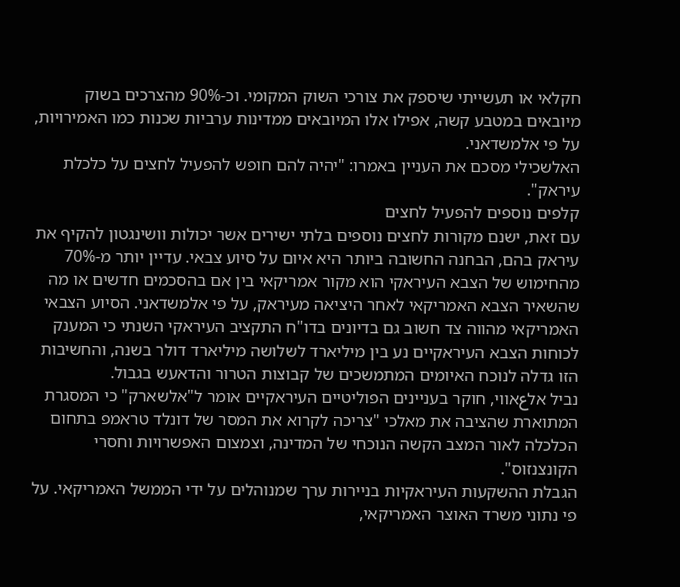חקלאי או תעשייתי שיספק את צורכי השוק המקומי. וכ-90% מהצרכים בשוק מיובאים במטבע קשה, אפילו אלו המיובאים ממדינות ערביות שכנות כמו האמירויות, על פי אלמשדאני.
האלשכילי מסכם את העניין באמרו: "יהיה להם חופש להפעיל לחצים על כלכלת עיראק".
קלפים נוספים להפעיל לחצים
עם זאת, ישנם מקורות לחצים נוספים בלתי ישירים אשר יכולות וושינגטון להקיף את עיראק בהם, הבחנה החשובה ביותר היא איום על סיוע צבאי. עדיין יותר מ-70% מהחימוש של הצבא העיראקי הוא מקור אמריקאי בין אם בהסכמים חדשים או מה שהשאיר הצבא האמריקאי לאחר היציאה מעיראק, על פי אלמשדאני. הסיוע הצבאי האמריקאי מהווה צד חשוב גם בדיונים בדו"ח התקציב העיראקי השנתי כי המענק לכוחות הצבא העיראקיים נע בין מיליארד לשלושה מיליארד דולר בשנה, והחשיבות הזו גדלה לנוכח האיומים המתמשכים של קבוצות הטרור והדאעש בגבול.
נביל אלعאווי, חוקר בעניינים הפוליטיים העיראקיים אומר ל"אלשארק" כי המסגרת המתוארת שהציבה את מאלכי "צריכה לקרוא את המסר של דונלד טראמפ בתחום הכלכלה לאור המצב הקשה הנוכחי של המדינה, וצמצום האפשרויות וחסרי הקונצנזוס".
הגבלת ההשקעות העיראקיות בניירות ערך שמנוהלים על ידי הממשל האמריקאי. על פי נתוני משרד האוצר האמריקאי,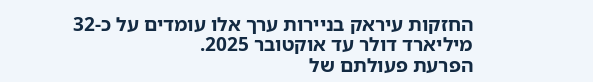החזקות עיראק בניירות ערך אלו עומדים על כ-32 מיליארד דולר עד אוקטובר 2025.
הפרעת פעולתם של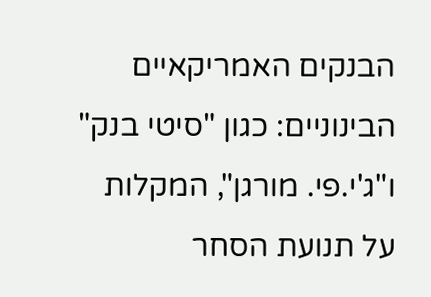הבנקים האמריקאיים הבינוניים: כגון "סיטי בנק" ו"ג'י.פי. מורגן", המקלות על תנועת הסחר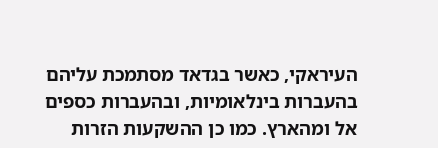העיראקי, כאשר בגדאד מסתמכת עליהם בהעברות בינלאומיות, ובהעברות כספים אל ומהארץ. כמו כן ההשקעות הזרות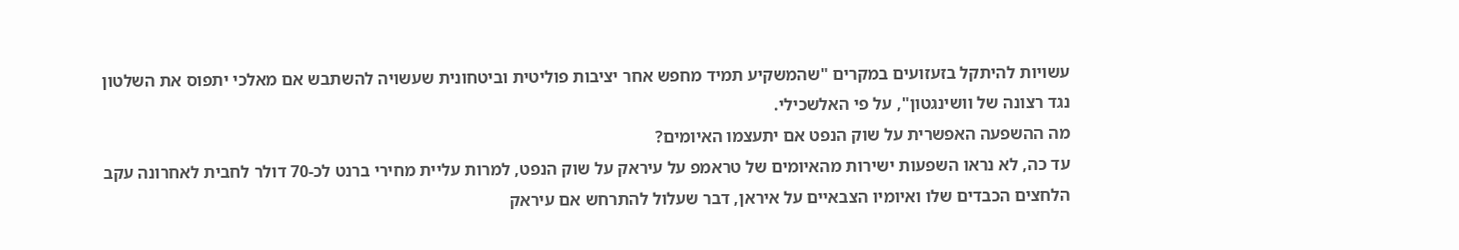עשויות להיתקל בזעזועים במקרים "שהמשקיע תמיד מחפש אחר יציבות פוליטית וביטחונית שעשויה להשתבש אם מאלכי יתפוס את השלטון נגד רצונה של וושינגטון", על פי האלשכילי.
מה ההשפעה האפשרית על שוק הנפט אם יתעצמו האיומים?
עד כה, לא נראו השפעות ישירות מהאיומים של טראמפ על עיראק על שוק הנפט, למרות עליית מחירי ברנט לכ-70 דולר לחבית לאחרונה עקב הלחצים הכבדים שלו ואיומיו הצבאיים על איראן, דבר שעלול להתרחש אם עיראק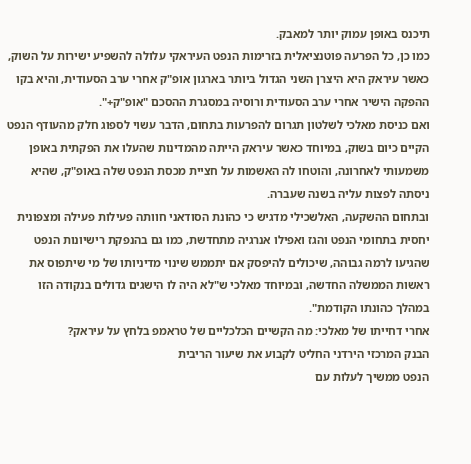תיכנס באופן עמוק יותר למאבק.
כמו כן, כל הפרעה פוטנציאלית בזרימות הנפט העיראקי עלולה להשפיע ישירות על השוק, כאשר עיראק היא היצרן השני הגדול ביותר בארגון אופ"ק אחרי ערב הסעודית, והיא בקו ההפקה הישיר אחרי ערב הסעודית ורוסיה במסגרת ההסכם "אופ"ק+".
ואם כניסת מאלכי לשלטון תגרום להפרעות בתחום, הדבר עשוי לספוג חלק מהעודף הנפט הקיים כיום בשוק, במיוחד כאשר עיראק הייתה מהמדינות שהעלו את הפקתית באופן משמעותי לאחרונה, והוטחו לה האשמות על חציית מכסת הנפט שלה באופ"ק, שהיא ניסתה לפצות עליה בשנה שעברה.
ובתחום ההשקעה, האלשכילי מדגיש כי כהונת הסודאני חוותה פעילות פעילה ומצפונית יחסית בתחומי הנפט והגז ואפילו אנרגיה מתחדשת, כמו גם בהנפקת רישיונות הנפט שהגיעו לרמה גבוהה, שיכולים להיפסק אם יתממש שינוי מדיניותו של מי שיתפוס את ראשות הממשלה החדשה, ובמיוחד מאלכי ש"לא היה לו הישגים גדולים בנקודה הזו במהלך כהונתו הקודמת".
אחרי דחייתו של מאלכי: מה הקשיים הכלכליים של טראמפ בלחץ על עיראק?
הבנק המרכזי הירדני החליט לקבוע את שיעור הריבית
הנפט ממשיך לעלות עם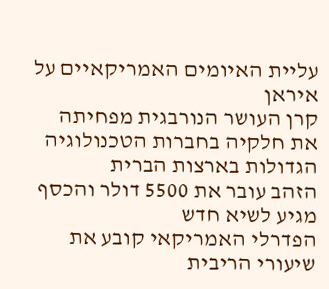עליית האיומים האמריקאיים על איראן
קרן העושר הנורבגית מפחיתה את חלקיה בחברות הטכנולוגיה הגדולות בארצות הברית
הזהב עובר את 5500 דולר והכסף מגיע לשיא חדש
הפדרלי האמריקאי קובע את שיעורי הריבית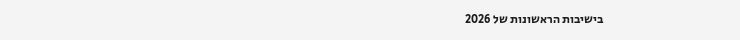בישיבות הראשונות של 2026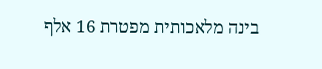בינה מלאכותית מפטרת 16 אלף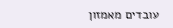עובדים מאמזון